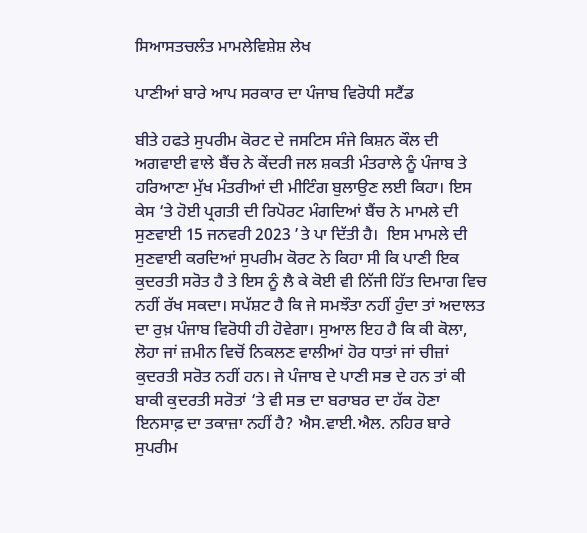ਸਿਆਸਤਚਲੰਤ ਮਾਮਲੇਵਿਸ਼ੇਸ਼ ਲੇਖ

ਪਾਣੀਆਂ ਬਾਰੇ ਆਪ ਸਰਕਾਰ ਦਾ ਪੰਜਾਬ ਵਿਰੋਧੀ ਸਟੈਂਡ

ਬੀਤੇ ਹਫਤੇ ਸੁਪਰੀਮ ਕੋਰਟ ਦੇ ਜਸਟਿਸ ਸੰਜੇ ਕਿਸ਼ਨ ਕੌਲ ਦੀ ਅਗਵਾਈ ਵਾਲੇ ਬੈਂਚ ਨੇ ਕੇਂਦਰੀ ਜਲ ਸ਼ਕਤੀ ਮੰਤਰਾਲੇ ਨੂੰ ਪੰਜਾਬ ਤੇ ਹਰਿਆਣਾ ਮੁੱਖ ਮੰਤਰੀਆਂ ਦੀ ਮੀਟਿੰਗ ਬੁਲਾਉਣ ਲਈ ਕਿਹਾ। ਇਸ ਕੇਸ ‘ਤੇ ਹੋਈ ਪ੍ਰਗਤੀ ਦੀ ਰਿਪੋਰਟ ਮੰਗਦਿਆਂ ਬੈਂਚ ਨੇ ਮਾਮਲੇ ਦੀ ਸੁਣਵਾਈ 15 ਜਨਵਰੀ 2023 ’ਤੇ ਪਾ ਦਿੱਤੀ ਹੈ।  ਇਸ ਮਾਮਲੇ ਦੀ ਸੁਣਵਾਈ ਕਰਦਿਆਂ ਸੁਪਰੀਮ ਕੋਰਟ ਨੇ ਕਿਹਾ ਸੀ ਕਿ ਪਾਣੀ ਇਕ ਕੁਦਰਤੀ ਸਰੋਤ ਹੈ ਤੇ ਇਸ ਨੂੰ ਲੈ ਕੇ ਕੋਈ ਵੀ ਨਿੱਜੀ ਹਿੱਤ ਦਿਮਾਗ ਵਿਚ ਨਹੀਂ ਰੱਖ ਸਕਦਾ। ਸਪੱਸ਼ਟ ਹੈ ਕਿ ਜੇ ਸਮਝੌਤਾ ਨਹੀਂ ਹੁੰਦਾ ਤਾਂ ਅਦਾਲਤ ਦਾ ਰੁਖ਼ ਪੰਜਾਬ ਵਿਰੋਧੀ ਹੀ ਹੋਵੇਗਾ। ਸੁਆਲ ਇਹ ਹੈ ਕਿ ਕੀ ਕੋਲਾ, ਲੋਹਾ ਜਾਂ ਜ਼ਮੀਨ ਵਿਚੋਂ ਨਿਕਲਣ ਵਾਲੀਆਂ ਹੋਰ ਧਾਤਾਂ ਜਾਂ ਚੀਜ਼ਾਂ ਕੁਦਰਤੀ ਸਰੋਤ ਨਹੀਂ ਹਨ। ਜੇ ਪੰਜਾਬ ਦੇ ਪਾਣੀ ਸਭ ਦੇ ਹਨ ਤਾਂ ਕੀ ਬਾਕੀ ਕੁਦਰਤੀ ਸਰੋਤਾਂ ‘ਤੇ ਵੀ ਸਭ ਦਾ ਬਰਾਬਰ ਦਾ ਹੱਕ ਹੋਣਾ ਇਨਸਾਫ਼ ਦਾ ਤਕਾਜ਼ਾ ਨਹੀਂ ਹੈ? ਐਸ.ਵਾਈ.ਐਲ. ਨਹਿਰ ਬਾਰੇ ਸੁਪਰੀਮ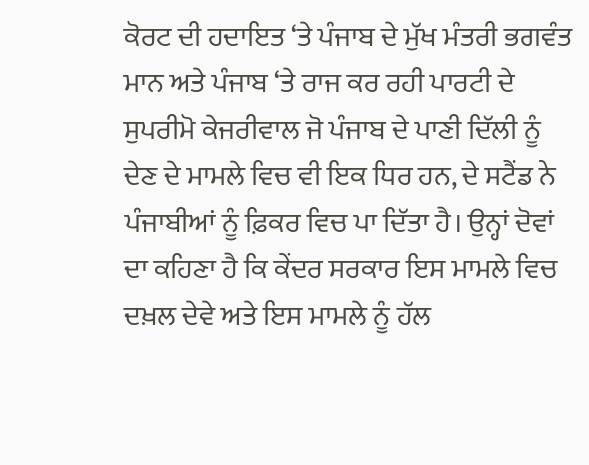ਕੋਰਟ ਦੀ ਹਦਾਇਤ ‘ਤੇ ਪੰਜਾਬ ਦੇ ਮੁੱਖ ਮੰਤਰੀ ਭਗਵੰਤ ਮਾਨ ਅਤੇ ਪੰਜਾਬ ‘ਤੇ ਰਾਜ ਕਰ ਰਹੀ ਪਾਰਟੀ ਦੇ ਸੁਪਰੀਮੋ ਕੇਜਰੀਵਾਲ ਜੋ ਪੰਜਾਬ ਦੇ ਪਾਣੀ ਦਿੱਲੀ ਨੂੰ ਦੇਣ ਦੇ ਮਾਮਲੇ ਵਿਚ ਵੀ ਇਕ ਧਿਰ ਹਨ, ਦੇ ਸਟੈਂਡ ਨੇ ਪੰਜਾਬੀਆਂ ਨੂੰ ਫ਼ਿਕਰ ਵਿਚ ਪਾ ਦਿੱਤਾ ਹੈ। ਉਨ੍ਹਾਂ ਦੋਵਾਂ ਦਾ ਕਹਿਣਾ ਹੈ ਕਿ ਕੇਂਦਰ ਸਰਕਾਰ ਇਸ ਮਾਮਲੇ ਵਿਚ ਦਖ਼ਲ ਦੇਵੇ ਅਤੇ ਇਸ ਮਾਮਲੇ ਨੂੰ ਹੱਲ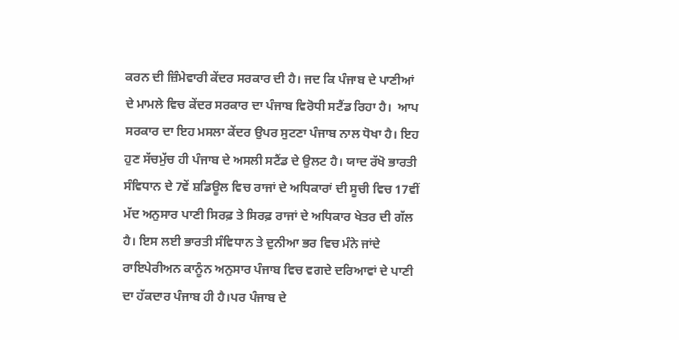ਕਰਨ ਦੀ ਜ਼ਿੰਮੇਵਾਰੀ ਕੇਂਦਰ ਸਰਕਾਰ ਦੀ ਹੈ। ਜਦ ਕਿ ਪੰਜਾਬ ਦੇ ਪਾਣੀਆਂ ਦੇ ਮਾਮਲੇ ਵਿਚ ਕੇਂਦਰ ਸਰਕਾਰ ਦਾ ਪੰਜਾਬ ਵਿਰੋਧੀ ਸਟੈਂਡ ਰਿਹਾ ਹੈ।  ਆਪ ਸਰਕਾਰ ਦਾ ਇਹ ਮਸਲਾ ਕੇਂਦਰ ਉਪਰ ਸੁਟਣਾ ਪੰਜਾਬ ਨਾਲ ਧੋਖਾ ਹੈ। ਇਹ ਹੁਣ ਸੱਚਮੁੱਚ ਹੀ ਪੰਜਾਬ ਦੇ ਅਸਲੀ ਸਟੈਂਡ ਦੇ ਉਲਟ ਹੈ। ਯਾਦ ਰੱਖੋ ਭਾਰਤੀ ਸੰਵਿਧਾਨ ਦੇ 7ਵੇਂ ਸ਼ਡਿਊਲ ਵਿਚ ਰਾਜਾਂ ਦੇ ਅਧਿਕਾਰਾਂ ਦੀ ਸੂਚੀ ਵਿਚ 17ਵੀਂ ਮੱਦ ਅਨੁਸਾਰ ਪਾਣੀ ਸਿਰਫ਼ ਤੇ ਸਿਰਫ਼ ਰਾਜਾਂ ਦੇ ਅਧਿਕਾਰ ਖੇਤਰ ਦੀ ਗੱਲ ਹੈ। ਇਸ ਲਈ ਭਾਰਤੀ ਸੰਵਿਧਾਨ ਤੇ ਦੁਨੀਆ ਭਰ ਵਿਚ ਮੰਨੇ ਜਾਂਦੇ ਰਾਇਪੇਰੀਅਨ ਕਾਨੂੰਨ ਅਨੁਸਾਰ ਪੰਜਾਬ ਵਿਚ ਵਗਦੇ ਦਰਿਆਵਾਂ ਦੇ ਪਾਣੀ ਦਾ ਹੱਕਦਾਰ ਪੰਜਾਬ ਹੀ ਹੈ।ਪਰ ਪੰਜਾਬ ਦੇ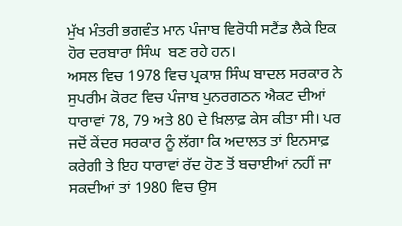ਮੁੱਖ ਮੰਤਰੀ ਭਗਵੰਤ ਮਾਨ ਪੰਜਾਬ ਵਿਰੋਧੀ ਸਟੈਂਡ ਲੈਕੇ ਇਕ ਹੋਰ ਦਰਬਾਰਾ ਸਿੰਘ  ਬਣ ਰਹੇ ਹਨ।
ਅਸਲ ਵਿਚ 1978 ਵਿਚ ਪ੍ਰਕਾਸ਼ ਸਿੰਘ ਬਾਦਲ ਸਰਕਾਰ ਨੇ  ਸੁਪਰੀਮ ਕੋਰਟ ਵਿਚ ਪੰਜਾਬ ਪੁਨਰਗਠਨ ਐਕਟ ਦੀਆਂ ਧਾਰਾਵਾਂ 78, 79 ਅਤੇ 80 ਦੇ ਖ਼ਿਲਾਫ਼ ਕੇਸ ਕੀਤਾ ਸੀ। ਪਰ ਜਦੋਂ ਕੇਂਦਰ ਸਰਕਾਰ ਨੂੰ ਲੱਗਾ ਕਿ ਅਦਾਲਤ ਤਾਂ ਇਨਸਾਫ਼ ਕਰੇਗੀ ਤੇ ਇਹ ਧਾਰਾਵਾਂ ਰੱਦ ਹੋਣ ਤੋਂ ਬਚਾਈਆਂ ਨਹੀਂ ਜਾ ਸਕਦੀਆਂ ਤਾਂ 1980 ਵਿਚ ਉਸ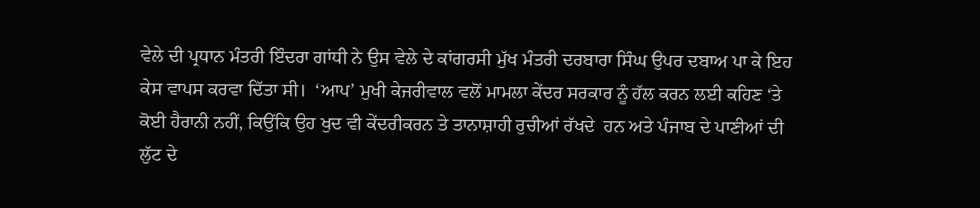ਵੇਲੇ ਦੀ ਪ੍ਰਧਾਨ ਮੰਤਰੀ ਇੰਦਰਾ ਗਾਂਧੀ ਨੇ ਉਸ ਵੇਲੇ ਦੇ ਕਾਂਗਰਸੀ ਮੁੱਖ ਮੰਤਰੀ ਦਰਬਾਰਾ ਸਿੰਘ ਉਪਰ ਦਬਾਅ ਪਾ ਕੇ ਇਹ ਕੇਸ ਵਾਪਸ ਕਰਵਾ ਦਿੱਤਾ ਸੀ।  ‘ਆਪ’ ਮੁਖੀ ਕੇਜਰੀਵਾਲ ਵਲੋਂ ਮਾਮਲਾ ਕੇਂਦਰ ਸਰਕਾਰ ਨੂੰ ਹੱਲ ਕਰਨ ਲਈ ਕਹਿਣ ‘ਤੇ ਕੋਈ ਹੈਰਾਨੀ ਨਹੀਂ, ਕਿਉਂਕਿ ਉਹ ਖੁਦ ਵੀ ਕੇਂਦਰੀਕਰਨ ਤੇ ਤਾਨਾਸ਼ਾਹੀ ਰੁਚੀਆਂ ਰੱਖਦੇ  ਹਨ ਅਤੇ ਪੰਜਾਬ ਦੇ ਪਾਣੀਆਂ ਦੀ ਲੁੱਟ ਦੇ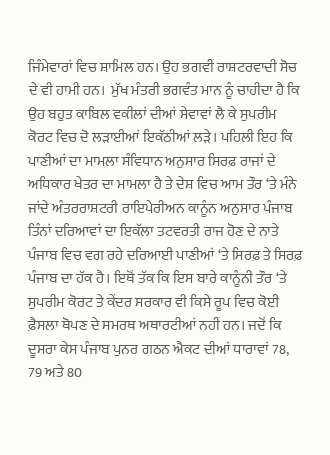ਜਿੰਮੇਵਾਰਾਂ ਵਿਚ ਸ਼ਾਮਿਲ ਹਨ। ਉਹ ਭਗਵੀਂ ਰਾਸ਼ਟਰਵਾਦੀ ਸੋਚ ਦੇ ਵੀ ਹਾਮੀ ਹਨ।  ਮੁੱਖ ਮੰਤਰੀ ਭਗਵੰਤ ਮਾਨ ਨੂੰ ਚਾਹੀਦਾ ਹੈ ਕਿ ਉਹ ਬਹੁਤ ਕਾਬਿਲ ਵਕੀਲਾਂ ਦੀਆਂ ਸੇਵਾਵਾਂ ਲੈ ਕੇ ਸੁਪਰੀਮ ਕੋਰਟ ਵਿਚ ਦੋ ਲੜਾਈਆਂ ਇਕੱਠੀਆਂ ਲੜੇ। ਪਹਿਲੀ ਇਹ ਕਿ ਪਾਣੀਆਂ ਦਾ ਮਾਮਲਾ ਸੰਵਿਧਾਨ ਅਨੁਸਾਰ ਸਿਰਫ਼ ਰਾਜਾਂ ਦੇ ਅਧਿਕਾਰ ਖੇਤਰ ਦਾ ਮਾਮਲਾ ਹੈ ਤੇ ਦੇਸ਼ ਵਿਚ ਆਮ ਤੌਰ ‘ਤੇ ਮੰਨੇ ਜਾਂਦੇ ਅੰਤਰਰਾਸ਼ਟਰੀ ਰਾਇਪੇਰੀਅਨ ਕਾਨੂੰਨ ਅਨੁਸਾਰ ਪੰਜਾਬ ਤਿੰਨਾਂ ਦਰਿਆਵਾਂ ਦਾ ਇਕੱਲਾ ਤਟਵਰਤੀ ਰਾਜ ਹੋਣ ਦੇ ਨਾਤੇ ਪੰਜਾਬ ਵਿਚ ਵਗ ਰਹੇ ਦਰਿਆਈ ਪਾਣੀਆਂ ‘ਤੇ ਸਿਰਫ਼ ਤੇ ਸਿਰਫ਼ ਪੰਜਾਬ ਦਾ ਹੱਕ ਹੈ। ਇਥੋਂ ਤੱਕ ਕਿ ਇਸ ਬਾਰੇ ਕਾਨੂੰਨੀ ਤੌਰ ‘ਤੇ ਸੁਪਰੀਮ ਕੋਰਟ ਤੇ ਕੇਂਦਰ ਸਰਕਾਰ ਵੀ ਕਿਸੇ ਰੂਪ ਵਿਚ ਕੋਈ ਫ਼ੈਸਲਾ ਥੋਪਣ ਦੇ ਸਮਰਥ ਅਥਾਰਟੀਆਂ ਨਹੀਂ ਹਨ। ਜਦੋਂ ਕਿ ਦੂਸਰਾ ਕੇਸ ਪੰਜਾਬ ਪੁਨਰ ਗਠਨ ਐਕਟ ਦੀਆਂ ਧਾਰਾਵਾਂ 78, 79 ਅਤੇ 80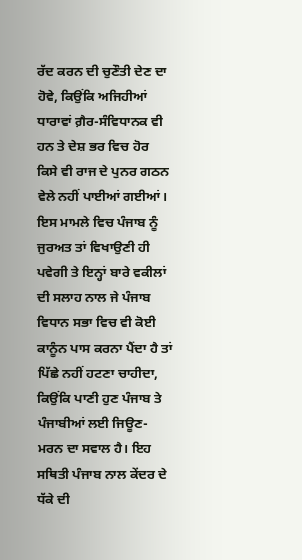ਰੱਦ ਕਰਨ ਦੀ ਚੁਣੌਤੀ ਦੇਣ ਦਾ ਹੋਵੇ, ਕਿਉਂਕਿ ਅਜਿਹੀਆਂ ਧਾਰਾਵਾਂ ਗ਼ੈਰ-ਸੰਵਿਧਾਨਕ ਵੀ ਹਨ ਤੇ ਦੇਸ਼ ਭਰ ਵਿਚ ਹੋਰ ਕਿਸੇ ਵੀ ਰਾਜ ਦੇ ਪੁਨਰ ਗਠਨ ਵੇਲੇ ਨਹੀਂ ਪਾਈਆਂ ਗਈਆਂ। ਇਸ ਮਾਮਲੇ ਵਿਚ ਪੰਜਾਬ ਨੂੰ ਜੁਰਅਤ ਤਾਂ ਵਿਖਾਉਣੀ ਹੀ ਪਵੇਗੀ ਤੇ ਇਨ੍ਹਾਂ ਬਾਰੇ ਵਕੀਲਾਂ ਦੀ ਸਲਾਹ ਨਾਲ ਜੇ ਪੰਜਾਬ ਵਿਧਾਨ ਸਭਾ ਵਿਚ ਵੀ ਕੋਈ ਕਾਨੂੰਨ ਪਾਸ ਕਰਨਾ ਪੈਂਦਾ ਹੈ ਤਾਂ ਪਿੱਛੇ ਨਹੀਂ ਹਟਣਾ ਚਾਹੀਦਾ, ਕਿਉਂਕਿ ਪਾਣੀ ਹੁਣ ਪੰਜਾਬ ਤੇ ਪੰਜਾਬੀਆਂ ਲਈ ਜਿਊਣ-ਮਰਨ ਦਾ ਸਵਾਲ ਹੈ। ਇਹ ਸਥਿਤੀ ਪੰਜਾਬ ਨਾਲ ਕੇਂਦਰ ਦੇ ਧੱਕੇ ਦੀ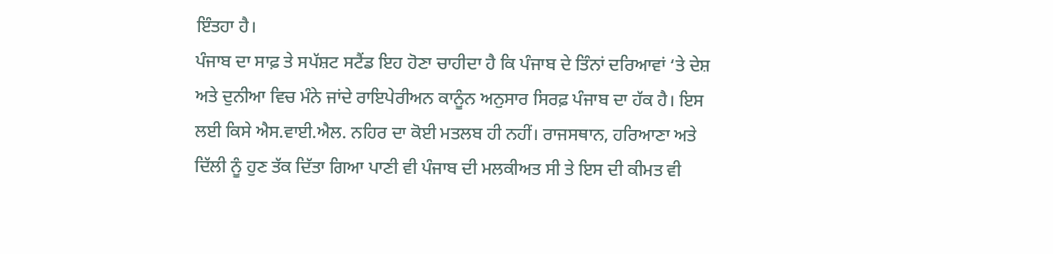ਇੰਤਹਾ ਹੈ।
ਪੰਜਾਬ ਦਾ ਸਾਫ਼ ਤੇ ਸਪੱਸ਼ਟ ਸਟੈਂਡ ਇਹ ਹੋਣਾ ਚਾਹੀਦਾ ਹੈ ਕਿ ਪੰਜਾਬ ਦੇ ਤਿੰਨਾਂ ਦਰਿਆਵਾਂ ‘ਤੇ ਦੇਸ਼ ਅਤੇ ਦੁਨੀਆ ਵਿਚ ਮੰਨੇ ਜਾਂਦੇ ਰਾਇਪੇਰੀਅਨ ਕਾਨੂੰਨ ਅਨੁਸਾਰ ਸਿਰਫ਼ ਪੰਜਾਬ ਦਾ ਹੱਕ ਹੈ। ਇਸ ਲਈ ਕਿਸੇ ਐਸ.ਵਾਈ.ਐਲ. ਨਹਿਰ ਦਾ ਕੋਈ ਮਤਲਬ ਹੀ ਨਹੀਂ। ਰਾਜਸਥਾਨ, ਹਰਿਆਣਾ ਅਤੇ ਦਿੱਲੀ ਨੂੰ ਹੁਣ ਤੱਕ ਦਿੱਤਾ ਗਿਆ ਪਾਣੀ ਵੀ ਪੰਜਾਬ ਦੀ ਮਲਕੀਅਤ ਸੀ ਤੇ ਇਸ ਦੀ ਕੀਮਤ ਵੀ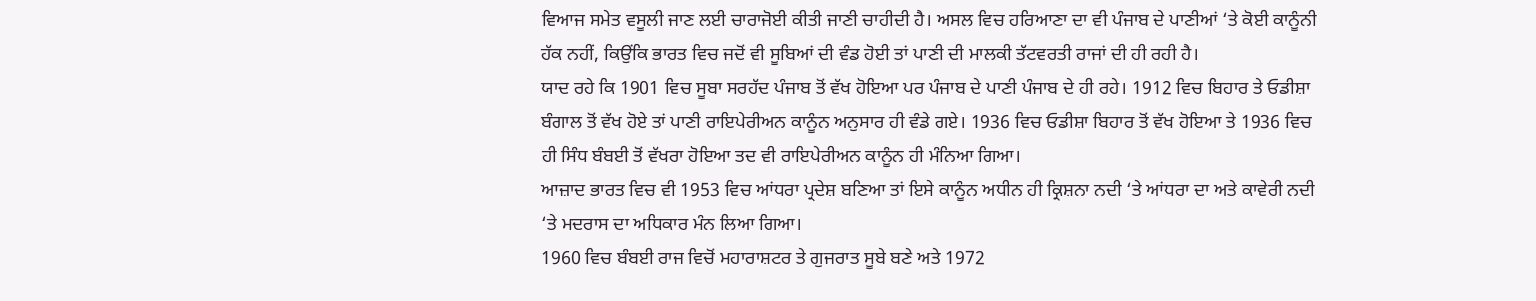ਵਿਆਜ ਸਮੇਤ ਵਸੂਲੀ ਜਾਣ ਲਈ ਚਾਰਾਜੋਈ ਕੀਤੀ ਜਾਣੀ ਚਾਹੀਦੀ ਹੈ। ਅਸਲ ਵਿਚ ਹਰਿਆਣਾ ਦਾ ਵੀ ਪੰਜਾਬ ਦੇ ਪਾਣੀਆਂ ‘ਤੇ ਕੋਈ ਕਾਨੂੰਨੀ ਹੱਕ ਨਹੀਂ, ਕਿਉਂਕਿ ਭਾਰਤ ਵਿਚ ਜਦੋਂ ਵੀ ਸੂਬਿਆਂ ਦੀ ਵੰਡ ਹੋਈ ਤਾਂ ਪਾਣੀ ਦੀ ਮਾਲਕੀ ਤੱਟਵਰਤੀ ਰਾਜਾਂ ਦੀ ਹੀ ਰਹੀ ਹੈ।
ਯਾਦ ਰਹੇ ਕਿ 1901 ਵਿਚ ਸੂਬਾ ਸਰਹੱਦ ਪੰਜਾਬ ਤੋਂ ਵੱਖ ਹੋਇਆ ਪਰ ਪੰਜਾਬ ਦੇ ਪਾਣੀ ਪੰਜਾਬ ਦੇ ਹੀ ਰਹੇ। 1912 ਵਿਚ ਬਿਹਾਰ ਤੇ ਓਡੀਸ਼ਾ ਬੰਗਾਲ ਤੋਂ ਵੱਖ ਹੋਏ ਤਾਂ ਪਾਣੀ ਰਾਇਪੇਰੀਅਨ ਕਾਨੂੰਨ ਅਨੁਸਾਰ ਹੀ ਵੰਡੇ ਗਏ। 1936 ਵਿਚ ਓਡੀਸ਼ਾ ਬਿਹਾਰ ਤੋਂ ਵੱਖ ਹੋਇਆ ਤੇ 1936 ਵਿਚ ਹੀ ਸਿੰਧ ਬੰਬਈ ਤੋਂ ਵੱਖਰਾ ਹੋਇਆ ਤਦ ਵੀ ਰਾਇਪੇਰੀਅਨ ਕਾਨੂੰਨ ਹੀ ਮੰਨਿਆ ਗਿਆ।
ਆਜ਼ਾਦ ਭਾਰਤ ਵਿਚ ਵੀ 1953 ਵਿਚ ਆਂਧਰਾ ਪ੍ਰਦੇਸ਼ ਬਣਿਆ ਤਾਂ ਇਸੇ ਕਾਨੂੰਨ ਅਧੀਨ ਹੀ ਕ੍ਰਿਸ਼ਨਾ ਨਦੀ ‘ਤੇ ਆਂਧਰਾ ਦਾ ਅਤੇ ਕਾਵੇਰੀ ਨਦੀ ‘ਤੇ ਮਦਰਾਸ ਦਾ ਅਧਿਕਾਰ ਮੰਨ ਲਿਆ ਗਿਆ।
1960 ਵਿਚ ਬੰਬਈ ਰਾਜ ਵਿਚੋਂ ਮਹਾਰਾਸ਼ਟਰ ਤੇ ਗੁਜਰਾਤ ਸੂਬੇ ਬਣੇ ਅਤੇ 1972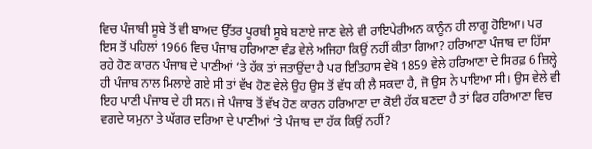ਵਿਚ ਪੰਜਾਬੀ ਸੂਬੇ ਤੋਂ ਵੀ ਬਾਅਦ ਉੱਤਰ ਪੂਰਬੀ ਸੂਬੇ ਬਣਾਏ ਜਾਣ ਵੇਲੇ ਵੀ ਰਾਇਪੇਰੀਅਨ ਕਾਨੂੰਨ ਹੀ ਲਾਗੂ ਹੋਇਆ। ਪਰ ਇਸ ਤੋਂ ਪਹਿਲਾਂ 1966 ਵਿਚ ਪੰਜਾਬ ਹਰਿਆਣਾ ਵੰਡ ਵੇਲੇ ਅਜਿਹਾ ਕਿਉਂ ਨਹੀਂ ਕੀਤਾ ਗਿਆ? ਹਰਿਆਣਾ ਪੰਜਾਬ ਦਾ ਹਿੱਸਾ ਰਹੇ ਹੋਣ ਕਾਰਨ ਪੰਜਾਬ ਦੇ ਪਾਣੀਆਂ ‘ਤੇ ਹੱਕ ਤਾਂ ਜਤਾਉਂਦਾ ਹੈ ਪਰ ਇਤਿਹਾਸ ਵੇਖੋ 1859 ਵੇਲੇ ਹਰਿਆਣਾ ਦੇ ਸਿਰਫ਼ 6 ਜ਼ਿਲ੍ਹੇ ਹੀ ਪੰਜਾਬ ਨਾਲ ਮਿਲਾਏ ਗਏ ਸੀ ਤਾਂ ਵੱਖ ਹੋਣ ਵੇਲੇ ਉਹ ਉਸ ਤੋਂ ਵੱਧ ਕੀ ਲੈ ਸਕਦਾ ਹੈ, ਜੋ ਉਸ ਨੇ ਪਾਇਆ ਸੀ। ਉਸ ਵੇਲੇ ਵੀ ਇਹ ਪਾਣੀ ਪੰਜਾਬ ਦੇ ਹੀ ਸਨ। ਜੇ ਪੰਜਾਬ ਤੋਂ ਵੱਖ ਹੋਣ ਕਾਰਨ ਹਰਿਆਣਾ ਦਾ ਕੋਈ ਹੱਕ ਬਣਦਾ ਹੈ ਤਾਂ ਫਿਰ ਹਰਿਆਣਾ ਵਿਚ ਵਗਦੇ ਯਮੁਨਾ ਤੇ ਘੱਗਰ ਦਰਿਆ ਦੇ ਪਾਣੀਆਂ ‘ਤੇ ਪੰਜਾਬ ਦਾ ਹੱਕ ਕਿਉਂ ਨਹੀਂ?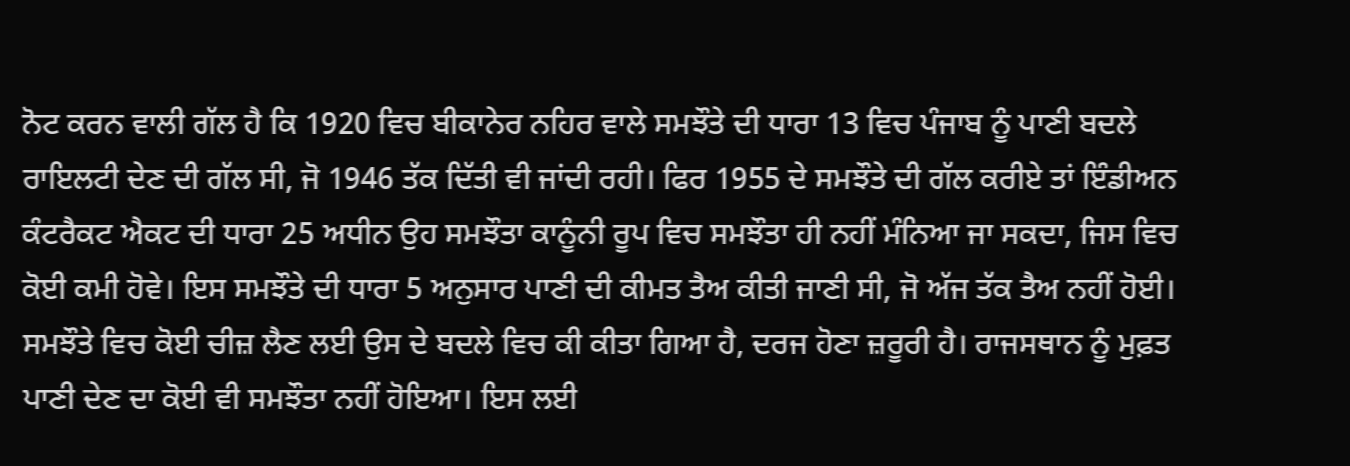ਨੋਟ ਕਰਨ ਵਾਲੀ ਗੱਲ ਹੈ ਕਿ 1920 ਵਿਚ ਬੀਕਾਨੇਰ ਨਹਿਰ ਵਾਲੇ ਸਮਝੌਤੇ ਦੀ ਧਾਰਾ 13 ਵਿਚ ਪੰਜਾਬ ਨੂੰ ਪਾਣੀ ਬਦਲੇ ਰਾਇਲਟੀ ਦੇਣ ਦੀ ਗੱਲ ਸੀ, ਜੋ 1946 ਤੱਕ ਦਿੱਤੀ ਵੀ ਜਾਂਦੀ ਰਹੀ। ਫਿਰ 1955 ਦੇ ਸਮਝੌਤੇ ਦੀ ਗੱਲ ਕਰੀਏ ਤਾਂ ਇੰਡੀਅਨ ਕੰਟਰੈਕਟ ਐਕਟ ਦੀ ਧਾਰਾ 25 ਅਧੀਨ ਉਹ ਸਮਝੌਤਾ ਕਾਨੂੰਨੀ ਰੂਪ ਵਿਚ ਸਮਝੌਤਾ ਹੀ ਨਹੀਂ ਮੰਨਿਆ ਜਾ ਸਕਦਾ, ਜਿਸ ਵਿਚ ਕੋਈ ਕਮੀ ਹੋਵੇ। ਇਸ ਸਮਝੌਤੇ ਦੀ ਧਾਰਾ 5 ਅਨੁਸਾਰ ਪਾਣੀ ਦੀ ਕੀਮਤ ਤੈਅ ਕੀਤੀ ਜਾਣੀ ਸੀ, ਜੋ ਅੱਜ ਤੱਕ ਤੈਅ ਨਹੀਂ ਹੋਈ। ਸਮਝੌਤੇ ਵਿਚ ਕੋਈ ਚੀਜ਼ ਲੈਣ ਲਈ ਉਸ ਦੇ ਬਦਲੇ ਵਿਚ ਕੀ ਕੀਤਾ ਗਿਆ ਹੈ, ਦਰਜ ਹੋਣਾ ਜ਼ਰੂਰੀ ਹੈ। ਰਾਜਸਥਾਨ ਨੂੰ ਮੁਫ਼ਤ ਪਾਣੀ ਦੇਣ ਦਾ ਕੋਈ ਵੀ ਸਮਝੌਤਾ ਨਹੀਂ ਹੋਇਆ। ਇਸ ਲਈ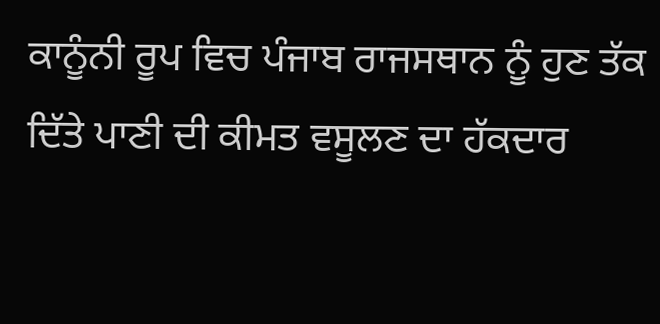ਕਾਨੂੰਨੀ ਰੂਪ ਵਿਚ ਪੰਜਾਬ ਰਾਜਸਥਾਨ ਨੂੰ ਹੁਣ ਤੱਕ ਦਿੱਤੇ ਪਾਣੀ ਦੀ ਕੀਮਤ ਵਸੂਲਣ ਦਾ ਹੱਕਦਾਰ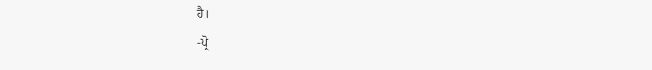ਹੈ।
-ਪ੍ਰੋ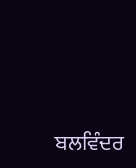ਬਲਵਿੰਦਰ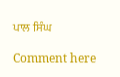ਪਾਲ ਸਿੰਘ

Comment here